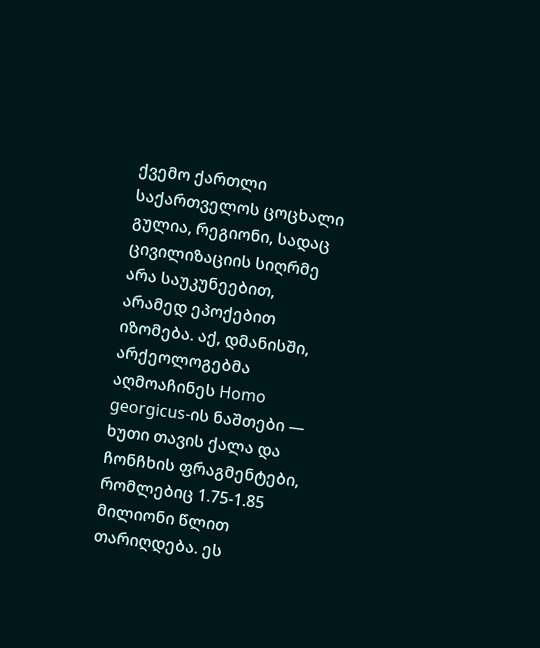ქვემო ქართლი საქართველოს ცოცხალი გულია, რეგიონი, სადაც ცივილიზაციის სიღრმე არა საუკუნეებით, არამედ ეპოქებით იზომება. აქ, დმანისში, არქეოლოგებმა აღმოაჩინეს Homo georgicus-ის ნაშთები — ხუთი თავის ქალა და ჩონჩხის ფრაგმენტები, რომლებიც 1.75-1.85 მილიონი წლით თარიღდება. ეს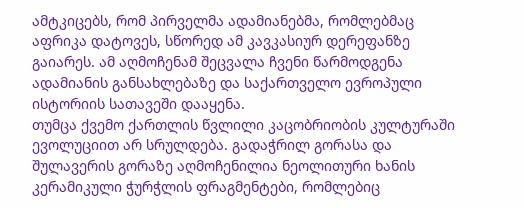ამტკიცებს, რომ პირველმა ადამიანებმა, რომლებმაც აფრიკა დატოვეს, სწორედ ამ კავკასიურ დერეფანზე გაიარეს. ამ აღმოჩენამ შეცვალა ჩვენი წარმოდგენა ადამიანის განსახლებაზე და საქართველო ევროპული ისტორიის სათავეში დააყენა.
თუმცა ქვემო ქართლის წვლილი კაცობრიობის კულტურაში ევოლუციით არ სრულდება. გადაჭრილ გორასა და შულავერის გორაზე აღმოჩენილია ნეოლითური ხანის კერამიკული ჭურჭლის ფრაგმენტები, რომლებიც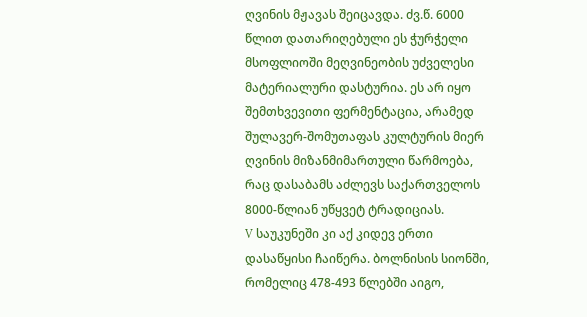ღვინის მჟავას შეიცავდა. ძვ.წ. 6000 წლით დათარიღებული ეს ჭურჭელი მსოფლიოში მეღვინეობის უძველესი მატერიალური დასტურია. ეს არ იყო შემთხვევითი ფერმენტაცია, არამედ შულავერ-შომუთაფას კულტურის მიერ ღვინის მიზანმიმართული წარმოება, რაც დასაბამს აძლევს საქართველოს 8000-წლიან უწყვეტ ტრადიციას.
V საუკუნეში კი აქ კიდევ ერთი დასაწყისი ჩაიწერა. ბოლნისის სიონში, რომელიც 478-493 წლებში აიგო,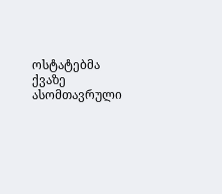ოსტატებმა ქვაზე ასომთავრული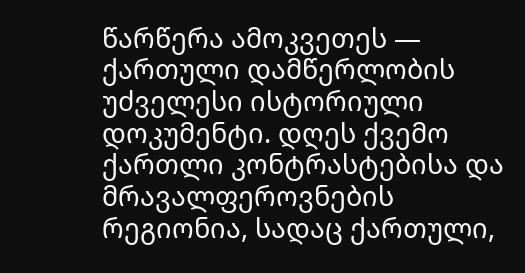წარწერა ამოკვეთეს — ქართული დამწერლობის უძველესი ისტორიული დოკუმენტი. დღეს ქვემო ქართლი კონტრასტებისა და მრავალფეროვნების რეგიონია, სადაც ქართული,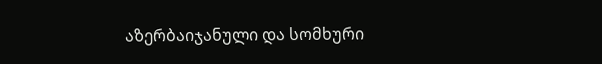აზერბაიჯანული და სომხური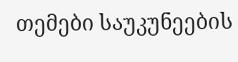თემები საუკუნეების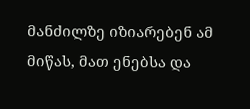მანძილზე იზიარებენ ამ მიწას, მათ ენებსა და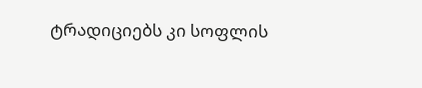ტრადიციებს კი სოფლის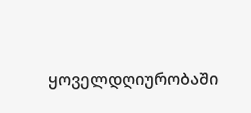ყოველდღიურობაში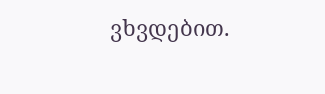ვხვდებით.